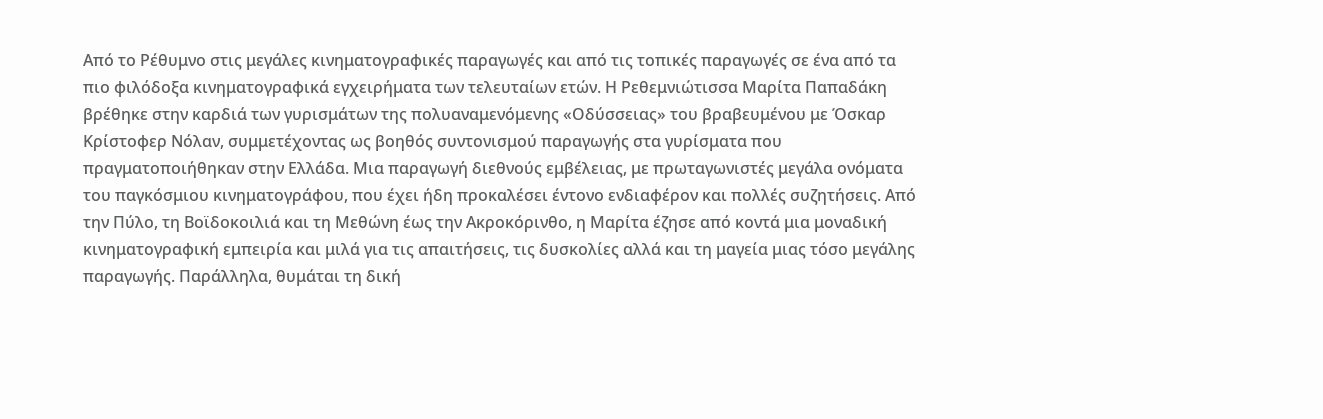Από το Ρέθυμνο στις μεγάλες κινηματογραφικές παραγωγές και από τις τοπικές παραγωγές σε ένα από τα πιο φιλόδοξα κινηματογραφικά εγχειρήματα των τελευταίων ετών. Η Ρεθεμνιώτισσα Μαρίτα Παπαδάκη βρέθηκε στην καρδιά των γυρισμάτων της πολυαναμενόμενης «Οδύσσειας» του βραβευμένου με Όσκαρ Κρίστοφερ Νόλαν, συμμετέχοντας ως βοηθός συντονισμού παραγωγής στα γυρίσματα που πραγματοποιήθηκαν στην Ελλάδα. Μια παραγωγή διεθνούς εμβέλειας, με πρωταγωνιστές μεγάλα ονόματα του παγκόσμιου κινηματογράφου, που έχει ήδη προκαλέσει έντονο ενδιαφέρον και πολλές συζητήσεις. Από την Πύλο, τη Βοϊδοκοιλιά και τη Μεθώνη έως την Ακροκόρινθο, η Μαρίτα έζησε από κοντά μια μοναδική κινηματογραφική εμπειρία και μιλά για τις απαιτήσεις, τις δυσκολίες αλλά και τη μαγεία μιας τόσο μεγάλης παραγωγής. Παράλληλα, θυμάται τη δική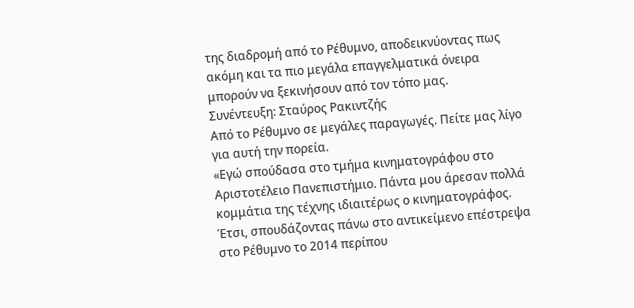της διαδρομή από το Ρέθυμνο, αποδεικνύοντας πως ακόμη και τα πιο μεγάλα επαγγελματικά όνειρα μπορούν να ξεκινήσουν από τον τόπο μας.
Συνέντευξη: Σταύρος Ρακιντζής
Από το Ρέθυμνο σε μεγάλες παραγωγές. Πείτε μας λίγο για αυτή την πορεία.
«Εγώ σπούδασα στο τμήμα κινηματογράφου στο Αριστοτέλειο Πανεπιστήμιο. Πάντα μου άρεσαν πολλά κομμάτια της τέχνης ιδιαιτέρως ο κινηματογράφος. Έτσι, σπουδάζοντας πάνω στο αντικείμενο επέστρεψα στο Ρέθυμνο το 2014 περίπου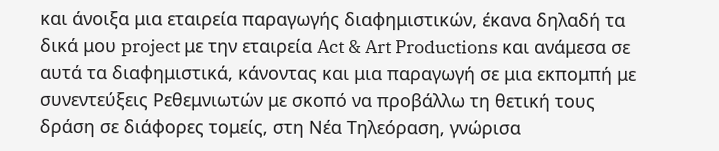και άνοιξα μια εταιρεία παραγωγής διαφημιστικών, έκανα δηλαδή τα δικά μου project με την εταιρεία Act & Art Productions και ανάμεσα σε αυτά τα διαφημιστικά, κάνοντας και μια παραγωγή σε μια εκπομπή με συνεντεύξεις Ρεθεμνιωτών με σκοπό να προβάλλω τη θετική τους δράση σε διάφορες τομείς, στη Νέα Τηλεόραση, γνώρισα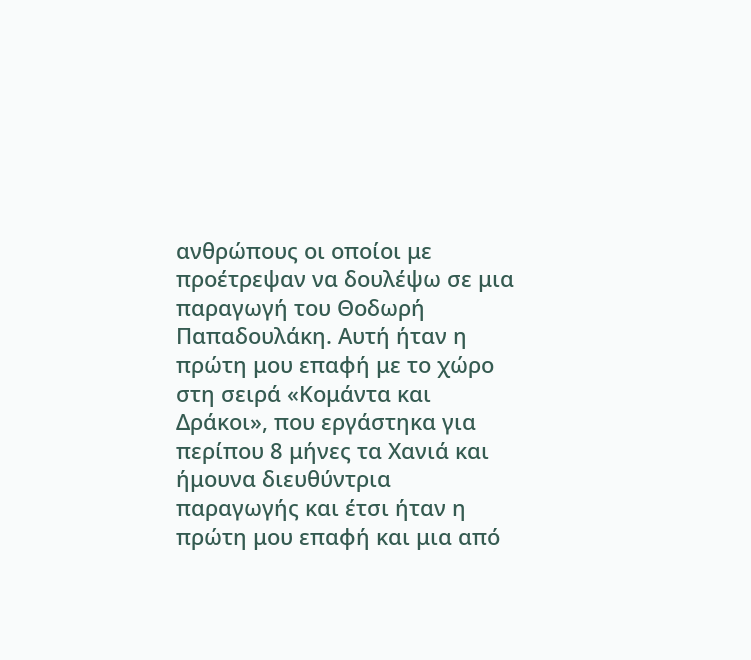ανθρώπους οι οποίοι με προέτρεψαν να δουλέψω σε μια παραγωγή του Θοδωρή Παπαδουλάκη. Αυτή ήταν η πρώτη μου επαφή με το χώρο στη σειρά «Κομάντα και Δράκοι», που εργάστηκα για περίπου 8 μήνες τα Χανιά και ήμουνα διευθύντρια παραγωγής και έτσι ήταν η πρώτη μου επαφή και μια από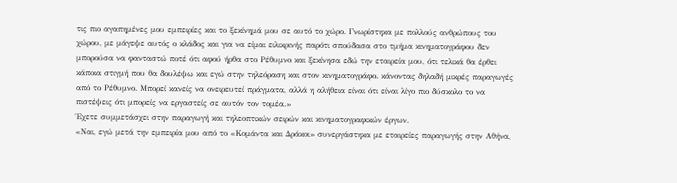τις πιο αγαπημένες μου εμπειρίες και το ξεκίνημά μου σε αυτό το χώρο. Γνωρίστηκα με πολλούς ανθρώπους του χώρου, με μάγεψε αυτός ο κλάδος και για να είμαι ειλικρινής παρότι σπούδασα στο τμήμα κινηματογράφου δεν μπορούσα να φανταστώ ποτέ ότι αφού ήρθα στο Ρέθυμνο και ξεκίνησα εδώ την εταιρεία μου, ότι τελικά θα έρθει κάποια στιγμή που θα δουλέψω και εγώ στην τηλεόραση και στον κινηματογράφο. κάνοντας δηλαδή μικρές παραγωγές από το Ρέθυμνο. Μπορεί κανείς να ονειρευτεί πράγματα, αλλά η αλήθεια είναι ότι είναι λίγο πιο δύσκολο το να πιστέψεις ότι μπορείς να εργαστείς σε αυτόν τον τομέα.»
Έχετε συμμετάσχει στην παραγωγή και τηλεοπτικών σειρών και κινηματογραφικών έργων.
«Ναι, εγώ μετά την εμπειρία μου από το «Κομάντα και Δράκοι» συνεργάστηκα με εταιρείες παραγωγής στην Αθήνα,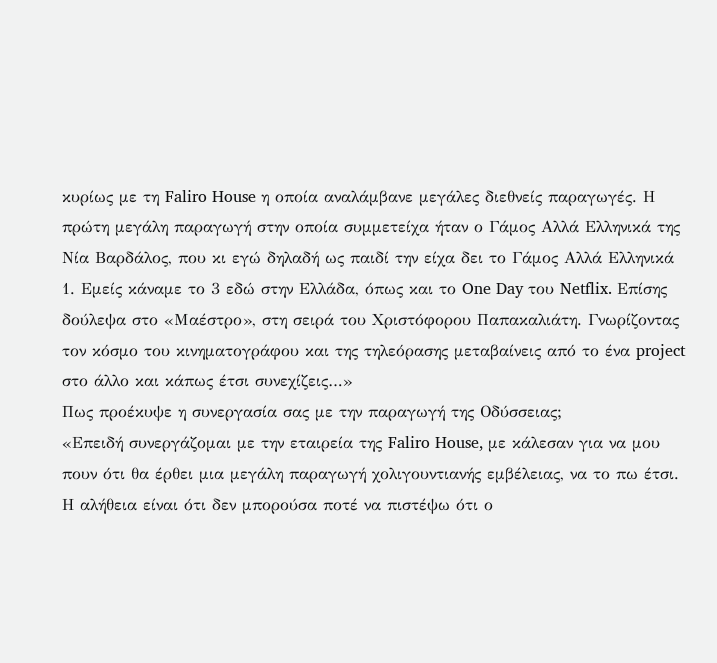κυρίως με τη Faliro House η οποία αναλάμβανε μεγάλες διεθνείς παραγωγές. Η πρώτη μεγάλη παραγωγή στην οποία συμμετείχα ήταν ο Γάμος Αλλά Ελληνικά της Νία Βαρδάλος, που κι εγώ δηλαδή ως παιδί την είχα δει το Γάμος Αλλά Ελληνικά 1. Εμείς κάναμε το 3 εδώ στην Ελλάδα, όπως και το One Day του Netflix. Επίσης δούλεψα στο «Μαέστρο», στη σειρά του Χριστόφορου Παπακαλιάτη. Γνωρίζοντας τον κόσμο του κινηματογράφου και της τηλεόρασης μεταβαίνεις από το ένα project στο άλλο και κάπως έτσι συνεχίζεις…»
Πως προέκυψε η συνεργασία σας με την παραγωγή της Οδύσσειας;
«Επειδή συνεργάζομαι με την εταιρεία της Faliro House, με κάλεσαν για να μου πουν ότι θα έρθει μια μεγάλη παραγωγή χολιγουντιανής εμβέλειας, να το πω έτσι. Η αλήθεια είναι ότι δεν μπορούσα ποτέ να πιστέψω ότι ο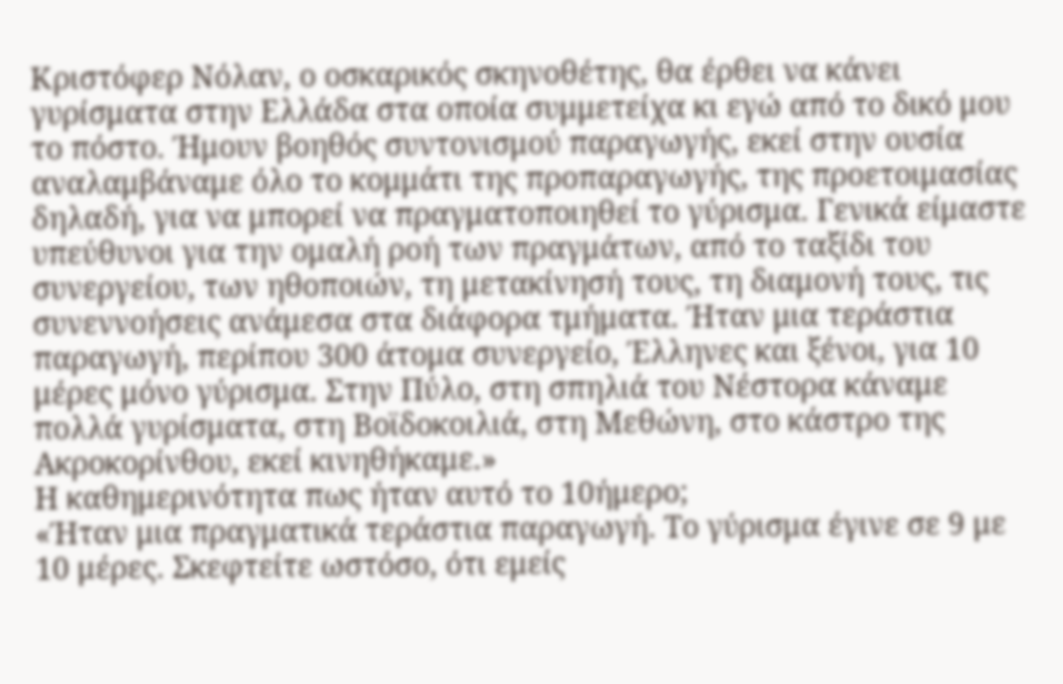Κριστόφερ Νόλαν, ο οσκαρικός σκηνοθέτης, θα έρθει να κάνει γυρίσματα στην Ελλάδα στα οποία συμμετείχα κι εγώ από το δικό μου το πόστο. Ήμουν βοηθός συντονισμού παραγωγής, εκεί στην ουσία αναλαμβάναμε όλο το κομμάτι της προπαραγωγής, της προετοιμασίας δηλαδή, για να μπορεί να πραγματοποιηθεί το γύρισμα. Γενικά είμαστε υπεύθυνοι για την ομαλή ροή των πραγμάτων, από το ταξίδι του συνεργείου, των ηθοποιών, τη μετακίνησή τους, τη διαμονή τους, τις συνεννοήσεις ανάμεσα στα διάφορα τμήματα. Ήταν μια τεράστια παραγωγή, περίπου 300 άτομα συνεργείο, Έλληνες και ξένοι, για 10 μέρες μόνο γύρισμα. Στην Πύλο, στη σπηλιά του Νέστορα κάναμε πολλά γυρίσματα, στη Βοϊδοκοιλιά, στη Μεθώνη, στο κάστρο της Ακροκορίνθου, εκεί κινηθήκαμε.»
Η καθημερινότητα πως ήταν αυτό το 10ήμερο;
«Ήταν μια πραγματικά τεράστια παραγωγή. Το γύρισμα έγινε σε 9 με 10 μέρες. Σκεφτείτε ωστόσο, ότι εμείς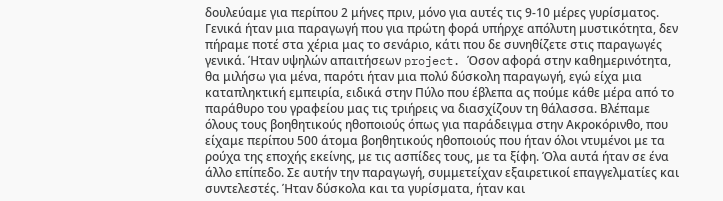δουλεύαμε για περίπου 2 μήνες πριν, μόνο για αυτές τις 9-10 μέρες γυρίσματος. Γενικά ήταν μια παραγωγή που για πρώτη φορά υπήρχε απόλυτη μυστικότητα, δεν πήραμε ποτέ στα χέρια μας το σενάριο, κάτι που δε συνηθίζετε στις παραγωγές γενικά. Ήταν υψηλών απαιτήσεων project. Όσον αφορά στην καθημερινότητα, θα μιλήσω για μένα, παρότι ήταν μια πολύ δύσκολη παραγωγή, εγώ είχα μια καταπληκτική εμπειρία, ειδικά στην Πύλο που έβλεπα ας πούμε κάθε μέρα από το παράθυρο του γραφείου μας τις τριήρεις να διασχίζουν τη θάλασσα. Βλέπαμε όλους τους βοηθητικούς ηθοποιούς όπως για παράδειγμα στην Ακροκόρινθο, που είχαμε περίπου 500 άτομα βοηθητικούς ηθοποιούς που ήταν όλοι ντυμένοι με τα ρούχα της εποχής εκείνης, με τις ασπίδες τους, με τα ξίφη. Όλα αυτά ήταν σε ένα άλλο επίπεδο. Σε αυτήν την παραγωγή, συμμετείχαν εξαιρετικοί επαγγελματίες και συντελεστές. Ήταν δύσκολα και τα γυρίσματα, ήταν και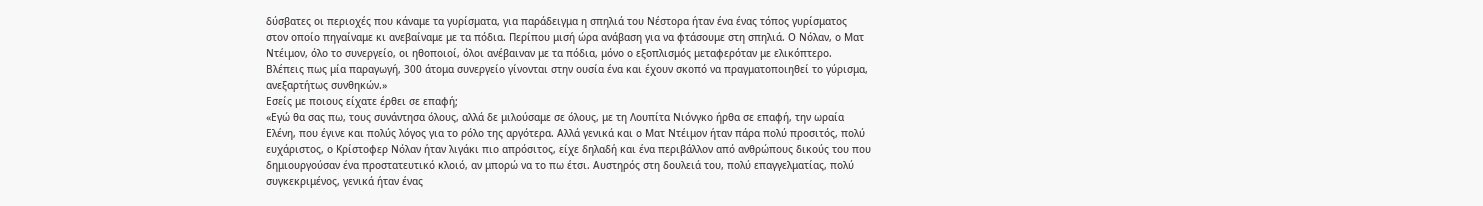δύσβατες οι περιοχές που κάναμε τα γυρίσματα, για παράδειγμα η σπηλιά του Νέστορα ήταν ένα ένας τόπος γυρίσματος στον οποίο πηγαίναμε κι ανεβαίναμε με τα πόδια. Περίπου μισή ώρα ανάβαση για να φτάσουμε στη σπηλιά. Ο Νόλαν, ο Ματ Ντέιμον, όλο το συνεργείο, οι ηθοποιοί, όλοι ανέβαιναν με τα πόδια, μόνο ο εξοπλισμός μεταφερόταν με ελικόπτερο. Βλέπεις πως μία παραγωγή, 300 άτομα συνεργείο γίνονται στην ουσία ένα και έχουν σκοπό να πραγματοποιηθεί το γύρισμα, ανεξαρτήτως συνθηκών.»
Εσείς με ποιους είχατε έρθει σε επαφή;
«Εγώ θα σας πω, τους συνάντησα όλους, αλλά δε μιλούσαμε σε όλους, με τη Λουπίτα Νιόνγκο ήρθα σε επαφή, την ωραία Ελένη, που έγινε και πολύς λόγος για το ρόλο της αργότερα. Αλλά γενικά και ο Ματ Ντέιμον ήταν πάρα πολύ προσιτός, πολύ ευχάριστος, ο Κρίστοφερ Νόλαν ήταν λιγάκι πιο απρόσιτος, είχε δηλαδή και ένα περιβάλλον από ανθρώπους δικούς του που δημιουργούσαν ένα προστατευτικό κλοιό, αν μπορώ να το πω έτσι. Αυστηρός στη δουλειά του, πολύ επαγγελματίας, πολύ συγκεκριμένος, γενικά ήταν ένας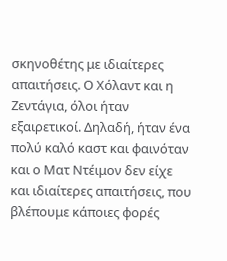σκηνοθέτης με ιδιαίτερες απαιτήσεις. Ο Χόλαντ και η Ζεντάγια, όλοι ήταν εξαιρετικοί. Δηλαδή, ήταν ένα πολύ καλό καστ και φαινόταν και ο Ματ Ντέιμον δεν είχε και ιδιαίτερες απαιτήσεις, που βλέπουμε κάποιες φορές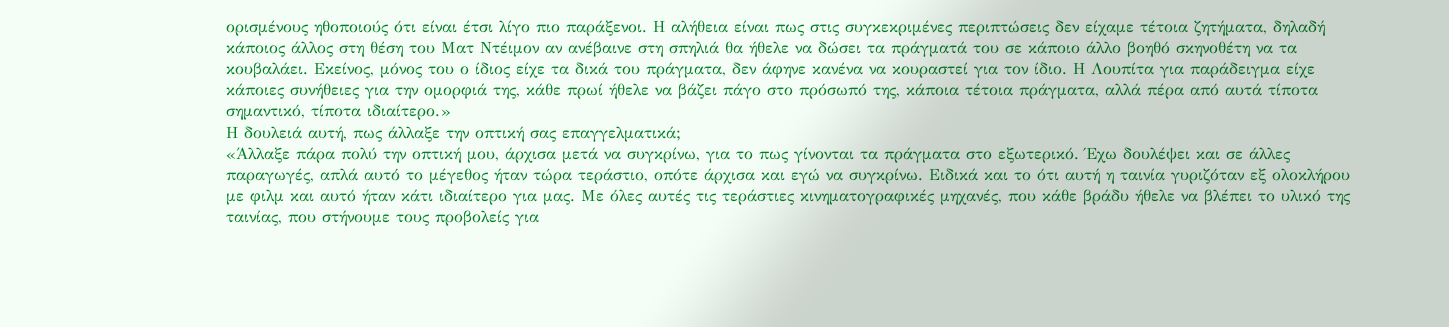ορισμένους ηθοποιούς ότι είναι έτσι λίγο πιο παράξενοι. Η αλήθεια είναι πως στις συγκεκριμένες περιπτώσεις δεν είχαμε τέτοια ζητήματα, δηλαδή κάποιος άλλος στη θέση του Ματ Ντέιμον αν ανέβαινε στη σπηλιά θα ήθελε να δώσει τα πράγματά του σε κάποιο άλλο βοηθό σκηνοθέτη να τα κουβαλάει. Εκείνος, μόνος του ο ίδιος είχε τα δικά του πράγματα, δεν άφηνε κανένα να κουραστεί για τον ίδιο. Η Λουπίτα για παράδειγμα είχε κάποιες συνήθειες για την ομορφιά της, κάθε πρωί ήθελε να βάζει πάγο στο πρόσωπό της, κάποια τέτοια πράγματα, αλλά πέρα από αυτά τίποτα σημαντικό, τίποτα ιδιαίτερο.»
Η δουλειά αυτή, πως άλλαξε την οπτική σας επαγγελματικά;
«Άλλαξε πάρα πολύ την οπτική μου, άρχισα μετά να συγκρίνω, για το πως γίνονται τα πράγματα στο εξωτερικό. Έχω δουλέψει και σε άλλες παραγωγές, απλά αυτό το μέγεθος ήταν τώρα τεράστιο, οπότε άρχισα και εγώ να συγκρίνω. Ειδικά και το ότι αυτή η ταινία γυριζόταν εξ ολοκλήρου με φιλμ και αυτό ήταν κάτι ιδιαίτερο για μας. Με όλες αυτές τις τεράστιες κινηματογραφικές μηχανές, που κάθε βράδυ ήθελε να βλέπει το υλικό της ταινίας, που στήνουμε τους προβολείς για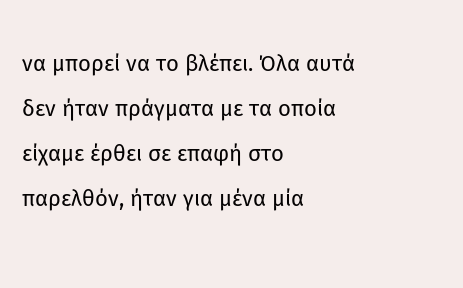να μπορεί να το βλέπει. Όλα αυτά δεν ήταν πράγματα με τα οποία είχαμε έρθει σε επαφή στο παρελθόν, ήταν για μένα μία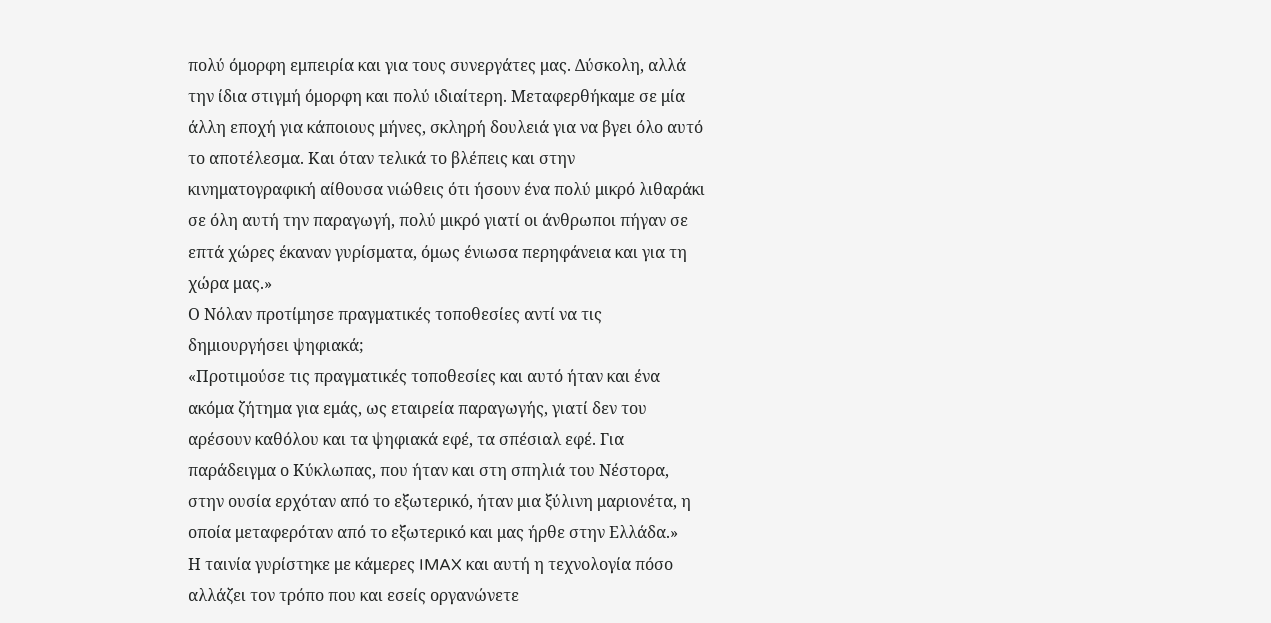πολύ όμορφη εμπειρία και για τους συνεργάτες μας. Δύσκολη, αλλά την ίδια στιγμή όμορφη και πολύ ιδιαίτερη. Μεταφερθήκαμε σε μία άλλη εποχή για κάποιους μήνες, σκληρή δουλειά για να βγει όλο αυτό το αποτέλεσμα. Και όταν τελικά το βλέπεις και στην κινηματογραφική αίθουσα νιώθεις ότι ήσουν ένα πολύ μικρό λιθαράκι σε όλη αυτή την παραγωγή, πολύ μικρό γιατί οι άνθρωποι πήγαν σε επτά χώρες έκαναν γυρίσματα, όμως ένιωσα περηφάνεια και για τη χώρα μας.»
Ο Νόλαν προτίμησε πραγματικές τοποθεσίες αντί να τις δημιουργήσει ψηφιακά;
«Προτιμούσε τις πραγματικές τοποθεσίες και αυτό ήταν και ένα ακόμα ζήτημα για εμάς, ως εταιρεία παραγωγής, γιατί δεν του αρέσουν καθόλου και τα ψηφιακά εφέ, τα σπέσιαλ εφέ. Για παράδειγμα ο Κύκλωπας, που ήταν και στη σπηλιά του Νέστορα, στην ουσία ερχόταν από το εξωτερικό, ήταν μια ξύλινη μαριονέτα, η οποία μεταφερόταν από το εξωτερικό και μας ήρθε στην Ελλάδα.»
Η ταινία γυρίστηκε με κάμερες IMAX και αυτή η τεχνολογία πόσο αλλάζει τον τρόπο που και εσείς οργανώνετε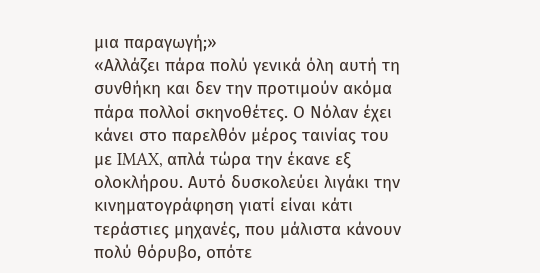μια παραγωγή;»
«Αλλάζει πάρα πολύ γενικά όλη αυτή τη συνθήκη και δεν την προτιμούν ακόμα πάρα πολλοί σκηνοθέτες. Ο Νόλαν έχει κάνει στο παρελθόν μέρος ταινίας του με IMAX, απλά τώρα την έκανε εξ ολοκλήρου. Αυτό δυσκολεύει λιγάκι την κινηματογράφηση γιατί είναι κάτι τεράστιες μηχανές, που μάλιστα κάνουν πολύ θόρυβο, οπότε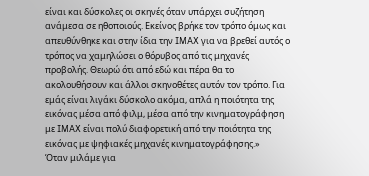είναι και δύσκολες οι σκηνές όταν υπάρχει συζήτηση ανάμεσα σε ηθοποιούς. Εκείνος βρήκε τον τρόπο όμως και απευθύνθηκε και στην ίδια την IMAX για να βρεθεί αυτός ο τρόπος να χαμηλώσει ο θόρυβος από τις μηχανές προβολής. Θεωρώ ότι από εδώ και πέρα θα το ακολουθήσουν και άλλοι σκηνοθέτες αυτόν τον τρόπο. Για εμάς είναι λιγάκι δύσκολο ακόμα, απλά η ποιότητα της εικόνας μέσα από φιλμ, μέσα από την κινηματογράφηση με IMAX είναι πολύ διαφορετική από την ποιότητα της εικόνας με ψηφιακές μηχανές κινηματογράφησης.»
Όταν μιλάμε για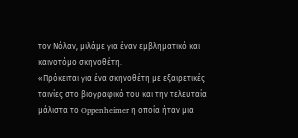τον Νόλαν, μιλάμε για έναν εμβληματικό και καινοτόμο σκηνοθέτη.
«Πρόκειται για ένα σκηνοθέτη με εξαιρετικές ταινίες στο βιογραφικό του και την τελευταία μάλιστα το Oppenheimer η οποία ήταν μια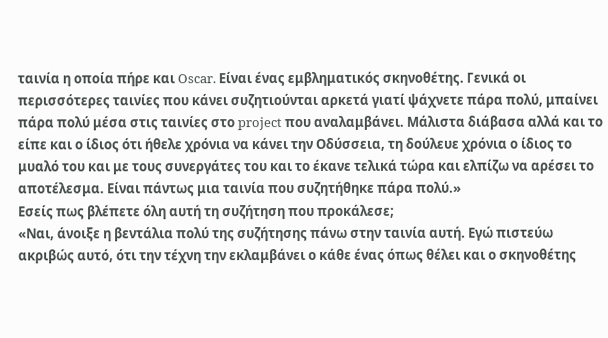ταινία η οποία πήρε και Oscar. Είναι ένας εμβληματικός σκηνοθέτης. Γενικά οι περισσότερες ταινίες που κάνει συζητιούνται αρκετά γιατί ψάχνετε πάρα πολύ, μπαίνει πάρα πολύ μέσα στις ταινίες στο project που αναλαμβάνει. Μάλιστα διάβασα αλλά και το είπε και ο ίδιος ότι ήθελε χρόνια να κάνει την Οδύσσεια, τη δούλευε χρόνια ο ίδιος το μυαλό του και με τους συνεργάτες του και το έκανε τελικά τώρα και ελπίζω να αρέσει το αποτέλεσμα. Είναι πάντως μια ταινία που συζητήθηκε πάρα πολύ.»
Εσείς πως βλέπετε όλη αυτή τη συζήτηση που προκάλεσε;
«Ναι, άνοιξε η βεντάλια πολύ της συζήτησης πάνω στην ταινία αυτή. Εγώ πιστεύω ακριβώς αυτό, ότι την τέχνη την εκλαμβάνει ο κάθε ένας όπως θέλει και ο σκηνοθέτης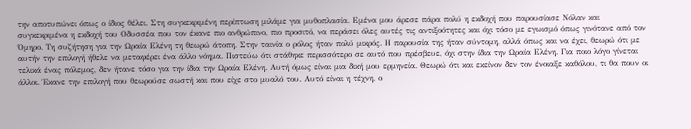την αποτυπώνει όπως ο ίδιος θέλει. Στη συγκεκριμένη περίπτωση μιλάμε για μυθοπλασία. Εμένα μου άρεσε πάρα πολύ η εκδοχή που παρουσίασε Νόλαν και συγκεκριμένα η εκδοχή του Οδυσσέα που τον έκανε πιο ανθρώπινο, πιο προσιτό, να περάσει όλες αυτές τις αντιξοότητες και όχι τόσο με εγωισμό όπως γινότανε από τον Όμηρο. Τη συζήτηση για την Ωραία Ελένη τη θεωρώ άτοπη. Στην ταινία ο ρόλος ήταν πολύ μικρός. Η παρουσία της ήταν σύντομη, αλλά όπως και να έχει, θεωρώ ότι με αυτήν την επιλογή ήθελε να μεταφέρει ένα άλλο νόημα. Πιστεύω ότι στάθηκε περισσότερο σε αυτό που πρέσβευε, όχι στην ίδια την Ωραία Ελένη. Για ποιο λόγο γίνεται τελικά ένας πόλεμος, δεν ήτανε τόσο για την ίδια την Ωραία Ελένη. Αυτή όμως είναι μια δική μου ερμηνεία. Θεωρώ ότι και εκείνον δεν τον ένοιαξε καθόλου, τι θα πουν οι άλλοι. Έκανε την επιλογή που θεωρούσε σωστή και που είχε στο μυαλό του. Αυτό είναι η τέχνη, ο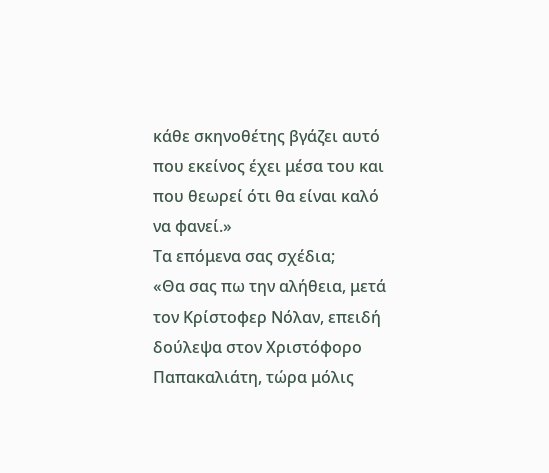κάθε σκηνοθέτης βγάζει αυτό που εκείνος έχει μέσα του και που θεωρεί ότι θα είναι καλό να φανεί.»
Τα επόμενα σας σχέδια;
«Θα σας πω την αλήθεια, μετά τον Κρίστοφερ Νόλαν, επειδή δούλεψα στον Χριστόφορο Παπακαλιάτη, τώρα μόλις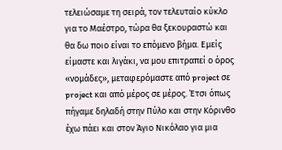τελειώσαμε τη σειρά, τον τελευταίο κύκλο για το Μαέστρο, τώρα θα ξεκουραστώ και θα δω ποιο είναι το επόμενο βήμα. Εμείς είμαστε και λιγάκι, να μου επιτραπεί ο όρος «νομάδες», μεταφερόμαστε από project σε project και από μέρος σε μέρος. Έτσι όπως πήγαμε δηλαδή στην Πύλο και στην Κόρινθο έχω πάει και στον Άγιο Νικόλαο για μια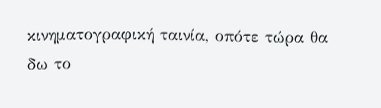κινηματογραφική ταινία, οπότε τώρα θα δω το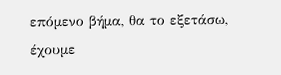επόμενο βήμα, θα το εξετάσω, έχουμε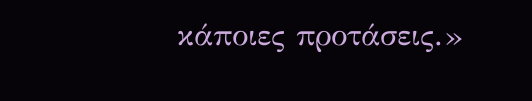κάποιες προτάσεις.»